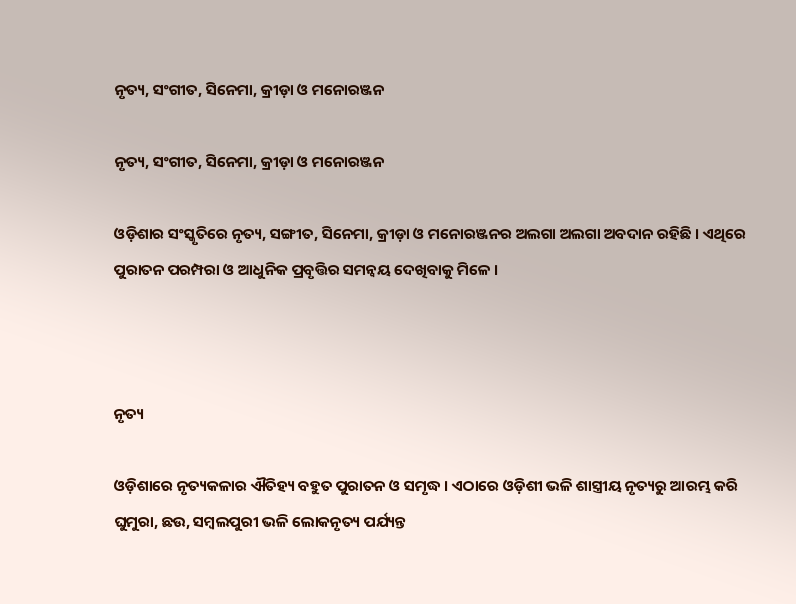ନୃତ୍ୟ, ସଂଗୀତ, ସିନେମା, କ୍ରୀଡ଼ା ଓ ମନୋରଞ୍ଜନ

ନୃତ୍ୟ, ସଂଗୀତ, ସିନେମା, କ୍ରୀଡ଼ା ଓ ମନୋରଞ୍ଜନ

ଓଡ଼ିଶାର ସଂସ୍କୃତିରେ ନୃତ୍ୟ, ସଙ୍ଗୀତ, ସିନେମା, କ୍ରୀଡ଼ା ଓ ମନୋରଞ୍ଜନର ଅଲଗା ଅଲଗା ଅବଦାନ ରହିଛି । ଏଥିରେ ପୁରାତନ ପରମ୍ପରା ଓ ଆଧୁନିକ ପ୍ରବୃତ୍ତିର ସମନ୍ୱୟ ଦେଖିବାକୁ ମିଳେ ।



ନୃତ୍ୟ

ଓଡ଼ିଶାରେ ନୃତ୍ୟକଳାର ଐତିହ୍ୟ ବହୁତ ପୁରାତନ ଓ ସମୃଦ୍ଧ । ଏଠାରେ ଓଡ଼ିଶୀ ଭଳି ଶାସ୍ତ୍ରୀୟ ନୃତ୍ୟରୁ ଆରମ୍ଭ କରି ଘୁମୁରା, ଛଉ, ସମ୍ବଲପୁରୀ ଭଳି ଲୋକନୃତ୍ୟ ପର୍ଯ୍ୟନ୍ତ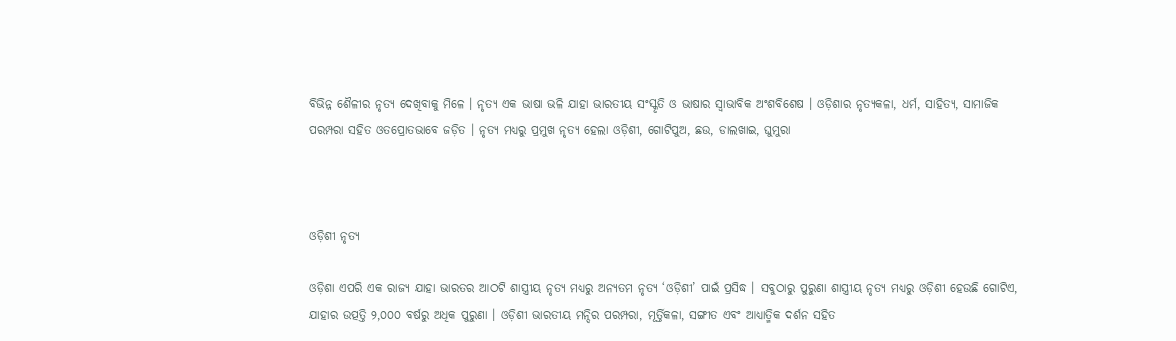ବିଭିନ୍ନ ଶୈଳୀର ନୃତ୍ୟ ଦେଖିବାକୁ ମିଳେ । ନୃତ୍ୟ ଏକ ଭାଷା ଭଳି ଯାହା ଭାରତୀୟ ସଂସ୍କୃତି ଓ ଭାଷାର ସ୍ୱାଭାବିକ ଅଂଶବିଶେଷ । ଓଡ଼ିଶାର ନୃତ୍ୟକଳା, ଧର୍ମ, ସାହିତ୍ୟ, ସାମାଜିକ ପରମ୍ପରା ସହିତ ଓତପ୍ରୋତଭାବେ ଜଡ଼ିତ । ନୃତ୍ୟ ମଧ୍ୟରୁ ପ୍ରମୁଖ ନୃତ୍ୟ ହେଲା ଓଡ଼ିଶୀ, ଗୋଟିପୁଅ, ଛଉ, ଡାଲଖାଇ, ଘୁମୁରା



ଓଡ଼ିଶୀ ନୃତ୍ୟ

ଓଡ଼ିଶା ଏପରି ଏକ ରାଜ୍ୟ ଯାହା ଭାରତର ଆଠଟି ଶାସ୍ତ୍ରୀୟ ନୃତ୍ୟ ମଧ୍ୟରୁ ଅନ୍ୟତମ ନୃତ୍ୟ ‘ଓଡ଼ିଶୀ’ ପାଇଁ ପ୍ରସିଦ୍ଧ । ସବୁଠାରୁ ପୁରୁଣା ଶାସ୍ତ୍ରୀୟ ନୃତ୍ୟ ମଧ୍ୟରୁ ଓଡ଼ିଶୀ ହେଉଛି ଗୋଟିଏ, ଯାହାର ଉତ୍ପତ୍ତି ୨,୦୦୦ ବର୍ଷରୁ ଅଧିକ ପୁରୁଣା । ଓଡ଼ିଶୀ ଭାରତୀୟ ମନ୍ଦିର ପରମ୍ପରା, ମୂର୍ତ୍ତିକଳା, ସଙ୍ଗୀତ ଏବଂ ଆଧ୍ୟାତ୍ମିକ ଦର୍ଶନ ସହିତ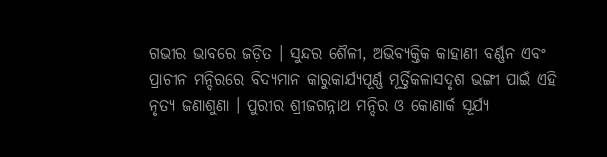ଗଭୀର ଭାବରେ ଜଡ଼ିତ । ସୁନ୍ଦର ଶୈଳୀ, ଅଭିବ୍ୟକ୍ତିକ କାହାଣୀ ବର୍ଣ୍ଣନ ଏବଂ ପ୍ରାଚୀନ ମନ୍ଦିରରେ ବିଦ୍ୟମାନ କାରୁକାର୍ଯ୍ୟପୂର୍ଣ୍ଣ ମୂର୍ତ୍ତିକଳାସଦୃଶ ଭଙ୍ଗୀ ପାଇଁ ଏହି ନୃତ୍ୟ ଜଣାଶୁଣା । ପୁରୀର ଶ୍ରୀଜଗନ୍ନାଥ ମନ୍ଦିର ଓ କୋଣାର୍କ ସୂର୍ଯ୍ୟ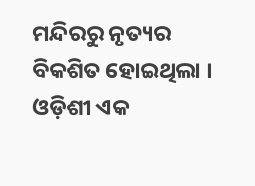ମନ୍ଦିରରୁ ନୃତ୍ୟର ବିକଶିତ ହୋଇଥିଲା । ଓଡ଼ିଶୀ ଏକ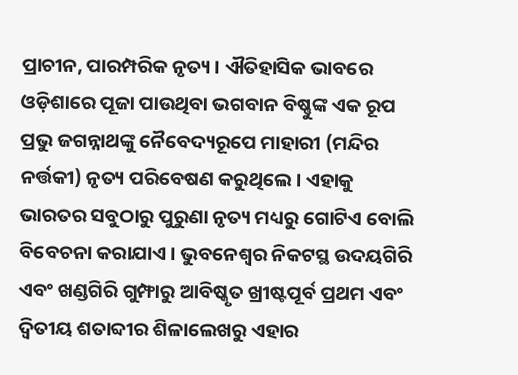ପ୍ରାଚୀନ, ପାରମ୍ପରିକ ନୃତ୍ୟ । ଐତିହାସିକ ଭାବରେ ଓଡ଼ିଶାରେ ପୂଜା ପାଉଥିବା ଭଗବାନ ବିଷ୍ଣୁଙ୍କ ଏକ ରୂପ ପ୍ରଭୁ ଜଗନ୍ନାଥଙ୍କୁ ନୈବେଦ୍ୟରୂପେ ମାହାରୀ (ମନ୍ଦିର ନର୍ତ୍ତକୀ) ନୃତ୍ୟ ପରିବେଷଣ କରୁଥିଲେ । ଏହାକୁ ଭାରତର ସବୁଠାରୁ ପୁରୁଣା ନୃତ୍ୟ ମଧ୍ୟରୁ ଗୋଟିଏ ବୋଲି ବିବେଚନା କରାଯାଏ । ଭୁବନେଶ୍ୱର ନିକଟସ୍ଥ ଉଦୟଗିରି ଏବଂ ଖଣ୍ଡଗିରି ଗୁମ୍ଫାରୁ ଆବିଷ୍କୃତ ଖ୍ରୀଷ୍ଟପୂର୍ବ ପ୍ରଥମ ଏବଂ ଦ୍ୱିତୀୟ ଶତାବ୍ଦୀର ଶିଳାଲେଖରୁ ଏହାର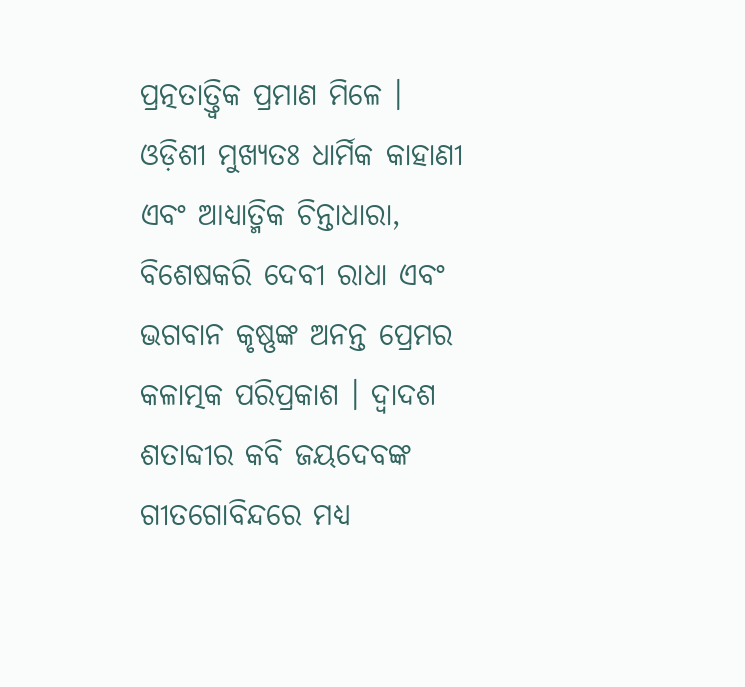ପ୍ରତ୍ନତାତ୍ତ୍ୱିକ ପ୍ରମାଣ ମିଳେ । ଓଡ଼ିଶୀ ମୁଖ୍ୟତଃ ଧାର୍ମିକ କାହାଣୀ ଏବଂ ଆଧ୍ୟାତ୍ମିକ ଚିନ୍ତାଧାରା, ବିଶେଷକରି ଦେବୀ ରାଧା ଏବଂ ଭଗବାନ କୃଷ୍ଣଙ୍କ ଅନନ୍ତ ପ୍ରେମର କଳାତ୍ମକ ପରିପ୍ରକାଶ । ଦ୍ୱାଦଶ ଶତାବ୍ଦୀର କବି ଜୟଦେବଙ୍କ ଗୀତଗୋବିନ୍ଦରେ ମଧ୍ୟ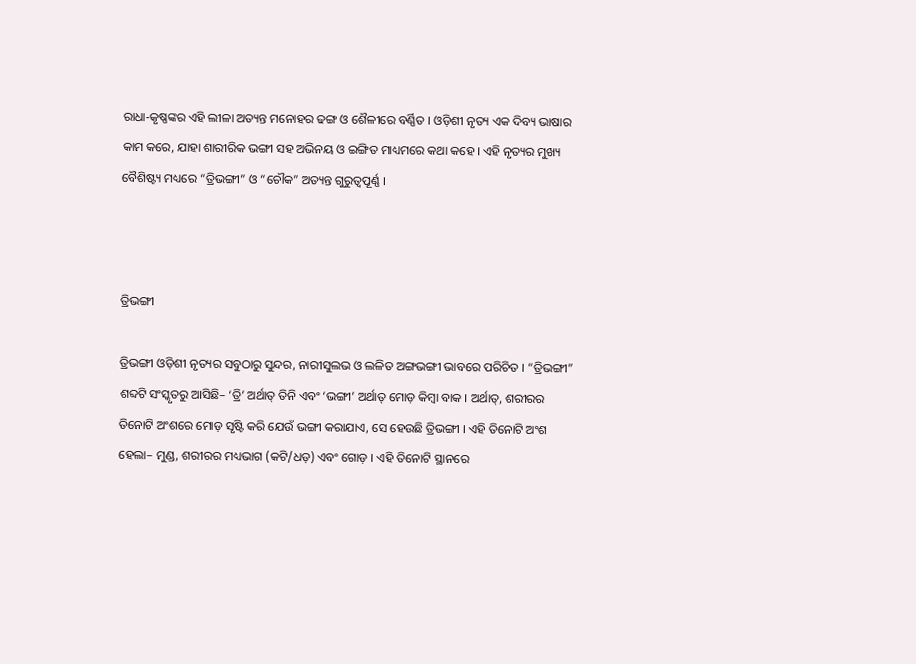ରାଧା-କୃଷ୍ଣଙ୍କର ଏହି ଲୀଳା ଅତ୍ୟନ୍ତ ମନୋହର ଢଙ୍ଗ ଓ ଶୈଳୀରେ ବର୍ଣ୍ଣିତ । ଓଡ଼ିଶୀ ନୃତ୍ୟ ଏକ ଦିବ୍ୟ ଭାଷାର କାମ କରେ, ଯାହା ଶାରୀରିକ ଭଙ୍ଗୀ ସହ ଅଭିନୟ ଓ ଇଙ୍ଗିତ ମାଧ୍ୟମରେ କଥା କହେ । ଏହି ନୃତ୍ୟର ମୁଖ୍ୟ ବୈଶିଷ୍ଟ୍ୟ ମଧ୍ୟରେ “ତ୍ରିଭଙ୍ଗୀ” ଓ “ଚୌକ” ଅତ୍ୟନ୍ତ ଗୁରୁତ୍ୱପୂର୍ଣ୍ଣ ।



ତ୍ରିଭଙ୍ଗୀ

ତ୍ରିଭଙ୍ଗୀ ଓଡ଼ିଶୀ ନୃତ୍ୟର ସବୁଠାରୁ ସୁନ୍ଦର, ନାରୀସୁଲଭ ଓ ଲଳିତ ଅଙ୍ଗଭଙ୍ଗୀ ଭାବରେ ପରିଚିତ । “ତ୍ରିଭଙ୍ଗୀ” ଶବ୍ଦଟି ସଂସ୍କୃତରୁ ଆସିଛି– ‘ତ୍ରି’ ଅର୍ଥାତ୍ ତିନି ଏବଂ ‘ଭଙ୍ଗୀ’ ଅର୍ଥାତ୍ ମୋଡ଼ କିମ୍ବା ବାକ । ଅର୍ଥାତ୍, ଶରୀରର ତିନୋଟି ଅଂଶରେ ମୋଡ଼ ସୃଷ୍ଟି କରି ଯେଉଁ ଭଙ୍ଗୀ କରାଯାଏ, ସେ ହେଉଛି ତ୍ରିଭଙ୍ଗୀ । ଏହି ତିନୋଟି ଅଂଶ ହେଲା– ମୁଣ୍ଡ, ଶରୀରର ମଧ୍ୟଭାଗ (କଟି/ଧଡ଼) ଏବଂ ଗୋଡ଼ । ଏହି ତିନୋଟି ସ୍ଥାନରେ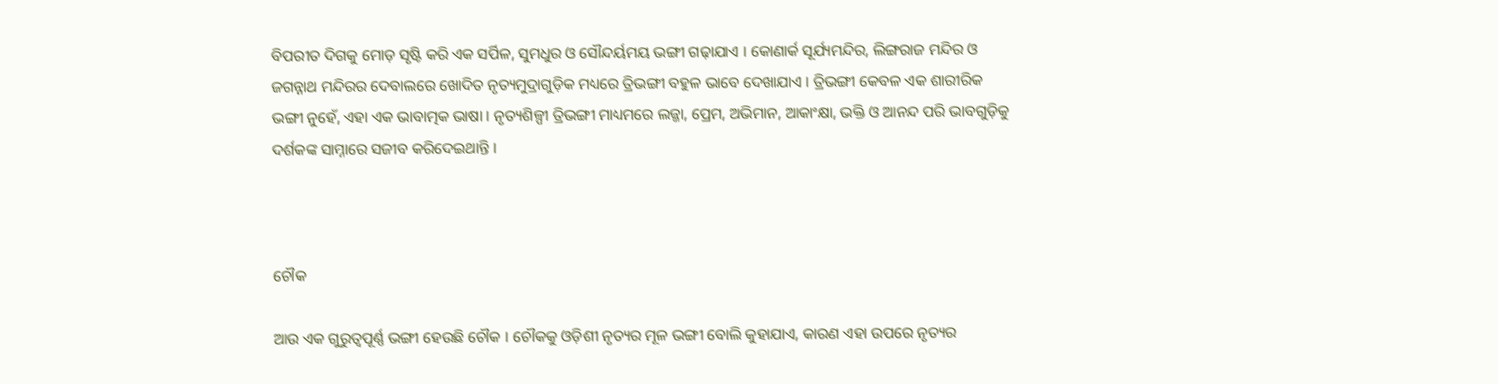ବିପରୀତ ଦିଗକୁ ମୋଡ଼ ସୃଷ୍ଟି କରି ଏକ ସର୍ପିଳ, ସୁମଧୁର ଓ ସୌନ୍ଦର୍ୟମୟ ଭଙ୍ଗୀ ଗଢ଼ାଯାଏ । କୋଣାର୍କ ସୂର୍ଯ୍ୟମନ୍ଦିର, ଲିଙ୍ଗରାଜ ମନ୍ଦିର ଓ ଜଗନ୍ନାଥ ମନ୍ଦିରର ଦେବାଲରେ ଖୋଦିତ ନୃତ୍ୟମୁଦ୍ରାଗୁଡ଼ିକ ମଧ୍ୟରେ ତ୍ରିଭଙ୍ଗୀ ବହୁଳ ଭାବେ ଦେଖାଯାଏ । ତ୍ରିଭଙ୍ଗୀ କେବଳ ଏକ ଶାରୀରିକ ଭଙ୍ଗୀ ନୁହେଁ, ଏହା ଏକ ଭାବାତ୍ମକ ଭାଷା । ନୃତ୍ୟଶିଳ୍ପୀ ତ୍ରିଭଙ୍ଗୀ ମାଧ୍ୟମରେ ଲଜ୍ଜା, ପ୍ରେମ, ଅଭିମାନ, ଆକାଂକ୍ଷା, ଭକ୍ତି ଓ ଆନନ୍ଦ ପରି ଭାବଗୁଡ଼ିକୁ ଦର୍ଶକଙ୍କ ସାମ୍ନାରେ ସଜୀବ କରିଦେଇଥାନ୍ତି ।



ଚୌକ

ଆଉ ଏକ ଗୁରୁତ୍ୱପୂର୍ଣ୍ଣ ଭଙ୍ଗୀ ହେଉଛି ଚୌକ । ଚୌକକୁ ଓଡ଼ିଶୀ ନୃତ୍ୟର ମୂଳ ଭଙ୍ଗୀ ବୋଲି କୁହାଯାଏ, କାରଣ ଏହା ଉପରେ ନୃତ୍ୟର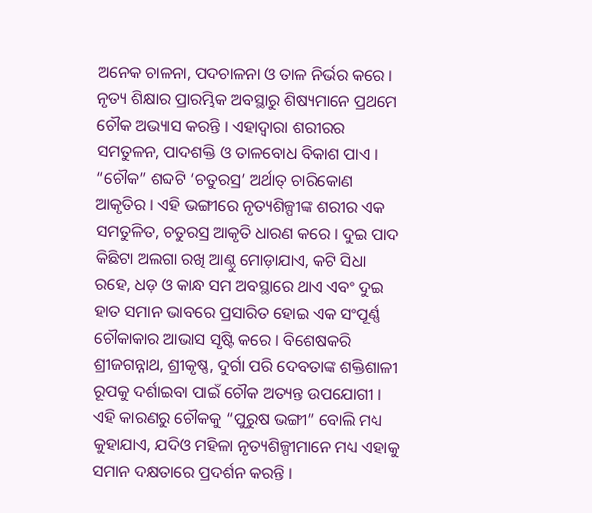ଅନେକ ଚାଳନା, ପଦଚାଳନା ଓ ତାଳ ନିର୍ଭର କରେ । ନୃତ୍ୟ ଶିକ୍ଷାର ପ୍ରାରମ୍ଭିକ ଅବସ୍ଥାରୁ ଶିଷ୍ୟମାନେ ପ୍ରଥମେ ଚୌକ ଅଭ୍ୟାସ କରନ୍ତି । ଏହାଦ୍ୱାରା ଶରୀରର ସମତୁଳନ, ପାଦଶକ୍ତି ଓ ତାଳବୋଧ ବିକାଶ ପାଏ । “ଚୌକ” ଶବ୍ଦଟି ‘ଚତୁରସ୍ର’ ଅର୍ଥାତ୍ ଚାରିକୋଣ ଆକୃତିର । ଏହି ଭଙ୍ଗୀରେ ନୃତ୍ୟଶିଳ୍ପୀଙ୍କ ଶରୀର ଏକ ସମତୁଳିତ, ଚତୁରସ୍ର ଆକୃତି ଧାରଣ କରେ । ଦୁଇ ପାଦ କିଛିଟା ଅଲଗା ରଖି ଆଣ୍ଠୁ ମୋଡ଼ାଯାଏ, କଟି ସିଧା ରହେ, ଧଡ଼ ଓ କାନ୍ଧ ସମ ଅବସ୍ଥାରେ ଥାଏ ଏବଂ ଦୁଇ ହାତ ସମାନ ଭାବରେ ପ୍ରସାରିତ ହୋଇ ଏକ ସଂପୂର୍ଣ୍ଣ ଚୌକାକାର ଆଭାସ ସୃଷ୍ଟି କରେ । ବିଶେଷକରି ଶ୍ରୀଜଗନ୍ନାଥ, ଶ୍ରୀକୃଷ୍ଣ, ଦୁର୍ଗା ପରି ଦେବତାଙ୍କ ଶକ୍ତିଶାଳୀ ରୂପକୁ ଦର୍ଶାଇବା ପାଇଁ ଚୌକ ଅତ୍ୟନ୍ତ ଉପଯୋଗୀ । ଏହି କାରଣରୁ ଚୌକକୁ “ପୁରୁଷ ଭଙ୍ଗୀ” ବୋଲି ମଧ୍ୟ କୁହାଯାଏ, ଯଦିଓ ମହିଳା ନୃତ୍ୟଶିଳ୍ପୀମାନେ ମଧ୍ୟ ଏହାକୁ ସମାନ ଦକ୍ଷତାରେ ପ୍ରଦର୍ଶନ କରନ୍ତି ।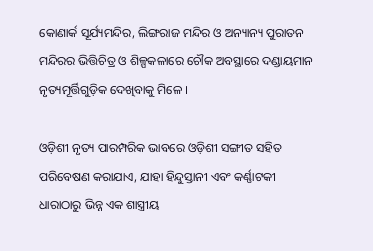କୋଣାର୍କ ସୂର୍ଯ୍ୟମନ୍ଦିର, ଲିଙ୍ଗରାଜ ମନ୍ଦିର ଓ ଅନ୍ୟାନ୍ୟ ପୁରାତନ ମନ୍ଦିରର ଭିତ୍ତିଚିତ୍ର ଓ ଶିଳ୍ପକଳାରେ ଚୌକ ଅବସ୍ଥାରେ ଦଣ୍ଡାୟମାନ ନୃତ୍ୟମୂର୍ତ୍ତିଗୁଡ଼ିକ ଦେଖିବାକୁ ମିଳେ ।

ଓଡ଼ିଶୀ ନୃତ୍ୟ ପାରମ୍ପରିକ ଭାବରେ ଓଡ଼ିଶୀ ସଙ୍ଗୀତ ସହିତ ପରିବେଷଣ କରାଯାଏ, ଯାହା ହିନ୍ଦୁସ୍ତାନୀ ଏବଂ କର୍ଣ୍ଣାଟକୀ ଧାରାଠାରୁ ଭିନ୍ନ ଏକ ଶାସ୍ତ୍ରୀୟ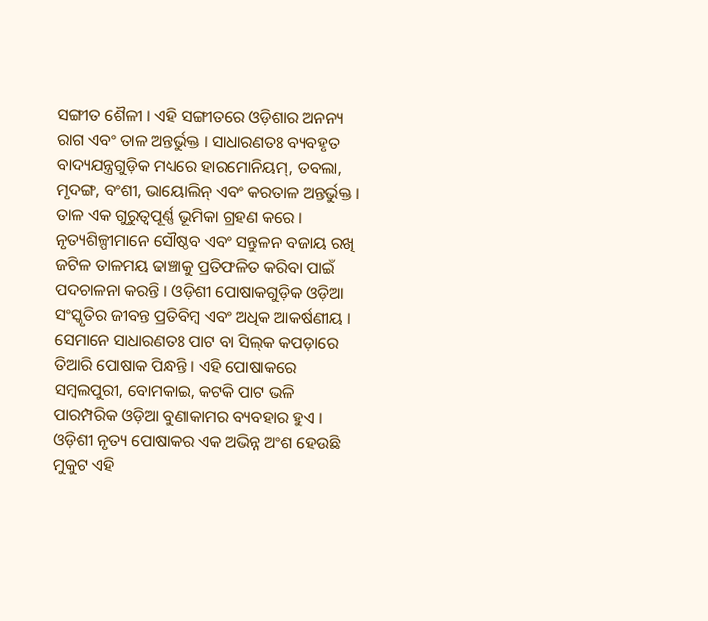ସଙ୍ଗୀତ ଶୈଳୀ । ଏହି ସଙ୍ଗୀତରେ ଓଡ଼ିଶାର ଅନନ୍ୟ ରାଗ ଏବଂ ତାଳ ଅନ୍ତର୍ଭୁକ୍ତ । ସାଧାରଣତଃ ବ୍ୟବହୃତ ବାଦ୍ୟଯନ୍ତ୍ରଗୁଡ଼ିକ ମଧ୍ୟରେ ହାରମୋନିୟମ୍‍, ତବଲା, ମୃଦଙ୍ଗ, ବଂଶୀ, ଭାୟୋଲିନ୍ ଏବଂ କରତାଳ ଅନ୍ତର୍ଭୁକ୍ତ । ତାଳ ଏକ ଗୁରୁତ୍ୱପୂର୍ଣ୍ଣ ଭୂମିକା ଗ୍ରହଣ କରେ । ନୃତ୍ୟଶିଳ୍ପୀମାନେ ସୌଷ୍ଠବ ଏବଂ ସନ୍ତୁଳନ ବଜାୟ ରଖି ଜଟିଳ ତାଳମୟ ଢାଞ୍ଚାକୁ ପ୍ରତିଫଳିତ କରିବା ପାଇଁ ପଦଚାଳନା କରନ୍ତି । ଓଡ଼ିଶୀ ପୋଷାକଗୁଡ଼ିକ ଓଡ଼ିଆ ସଂସ୍କୃତିର ଜୀବନ୍ତ ପ୍ରତିବିମ୍ବ ଏବଂ ଅଧିକ ଆକର୍ଷଣୀୟ । ସେମାନେ ସାଧାରଣତଃ ପାଟ ବା ସିଲ୍‍କ କପଡ଼ାରେ ତିଆରି ପୋଷାକ ପିନ୍ଧନ୍ତି । ଏହି ପୋଷାକରେ ସମ୍ବଲପୁରୀ, ବୋମକାଇ, କଟକି ପାଟ ଭଳି ପାରମ୍ପରିକ ଓଡ଼ିଆ ବୁଣାକାମର ବ୍ୟବହାର ହୁଏ । ଓଡ଼ିଶୀ ନୃତ୍ୟ ପୋଷାକର ଏକ ଅଭିନ୍ନ ଅଂଶ ହେଉଛି ମୁକୁଟ ଏହି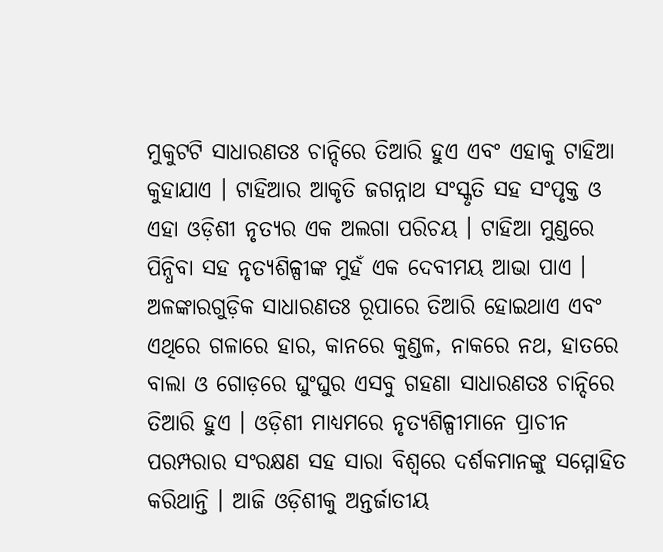ମୁକୁଟଟି ସାଧାରଣତଃ ଚାନ୍ଦିରେ ତିଆରି ହୁଏ ଏବଂ ଏହାକୁ ଟାହିଆ କୁହାଯାଏ । ଟାହିଆର ଆକୃତି ଜଗନ୍ନାଥ ସଂସ୍କୃତି ସହ ସଂପୃକ୍ତ ଓ ଏହା ଓଡ଼ିଶୀ ନୃତ୍ୟର ଏକ ଅଲଗା ପରିଚୟ । ଟାହିଆ ମୁଣ୍ଡରେ ପିନ୍ଧିବା ସହ ନୃତ୍ୟଶିଳ୍ପୀଙ୍କ ମୁହଁ ଏକ ଦେବୀମୟ ଆଭା ପାଏ । ଅଳଙ୍କାରଗୁଡ଼ିକ ସାଧାରଣତଃ ରୂପାରେ ତିଆରି ହୋଇଥାଏ ଏବଂ ଏଥିରେ ଗଳାରେ ହାର, କାନରେ କୁଣ୍ଡଳ, ନାକରେ ନଥ, ହାତରେ ବାଲା ଓ ଗୋଡ଼ରେ ଘୁଂଘୁର ଏସବୁ ଗହଣା ସାଧାରଣତଃ ଚାନ୍ଦିରେ ତିଆରି ହୁଏ । ଓଡ଼ିଶୀ ମାଧ୍ୟମରେ ନୃତ୍ୟଶିଳ୍ପୀମାନେ ପ୍ରାଚୀନ ପରମ୍ପରାର ସଂରକ୍ଷଣ ସହ ସାରା ବିଶ୍ୱରେ ଦର୍ଶକମାନଙ୍କୁ ସମ୍ମୋହିତ କରିଥାନ୍ତି । ଆଜି ଓଡ଼ିଶୀକୁ ଅନ୍ତର୍ଜାତୀୟ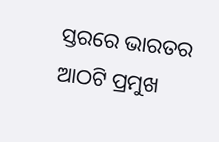ସ୍ତରରେ ଭାରତର ଆଠଟି ପ୍ରମୁଖ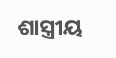ଶାସ୍ତ୍ରୀୟ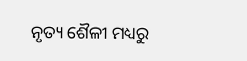ନୃତ୍ୟ ଶୈଳୀ ମଧ୍ୟରୁ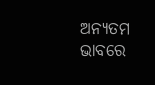ଅନ୍ୟତମ ଭାବରେ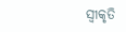ସ୍ୱୀକୃତି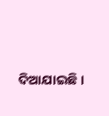ଦିଆଯାଇଛି ।